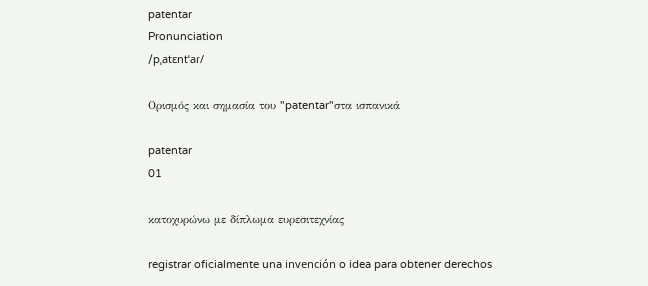patentar
Pronunciation
/pˌatɛntˈaɾ/

Ορισμός και σημασία του "patentar"στα ισπανικά

patentar
01

κατοχυρώνω με δίπλωμα ευρεσιτεχνίας

registrar oficialmente una invención o idea para obtener derechos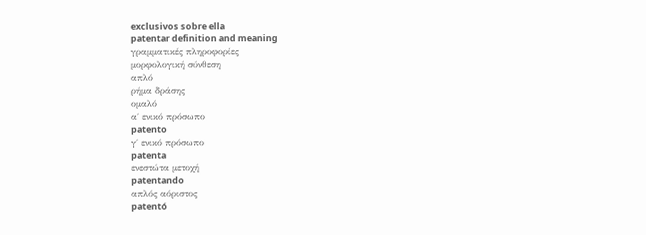exclusivos sobre ella
patentar definition and meaning
γραμματικές πληροφορίες
μορφολογική σύνθεση
απλό
ρήμα δράσης
ομαλό
α΄ ενικό πρόσωπο
patento
γ΄ ενικό πρόσωπο
patenta
ενεστώτα μετοχή
patentando
απλός αόριστος
patentó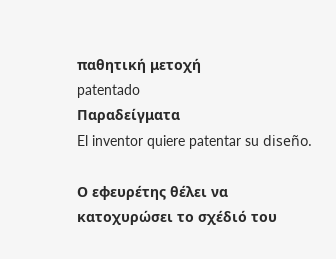παθητική μετοχή
patentado
Παραδείγματα
El inventor quiere patentar su diseño.

Ο εφευρέτης θέλει να κατοχυρώσει το σχέδιό του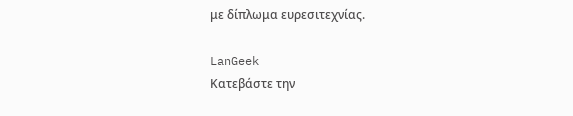με δίπλωμα ευρεσιτεχνίας.

LanGeek
Κατεβάστε την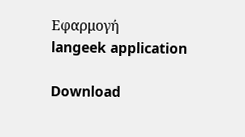Εφαρμογή
langeek application

Download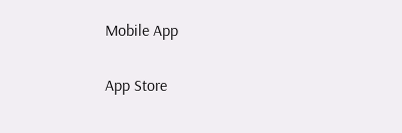Mobile App

App Store